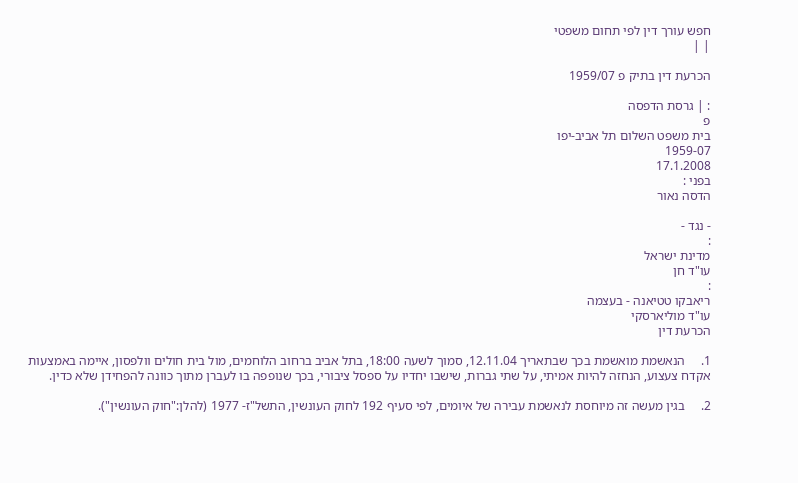חפש עורך דין לפי תחום משפטי
| |

הכרעת דין בתיק פ 1959/07

: | גרסת הדפסה
פ
בית משפט השלום תל אביב-יפו
1959-07
17.1.2008
בפני :
הדסה נאור

- נגד -
:
מדינת ישראל
עו"ד חן
:
ריאבקו טטיאנה - בעצמה
עו"ד מוליארסקי
הכרעת דין

1.     הנאשמת מואשמת בכך שבתאריך 12.11.04, סמוך לשעה 18:00, בתל אביב ברחוב הלוחמים, מול בית חולים וולפסון, איימה באמצעות אקדח צעצוע, הנחזה להיות אמיתי, על שתי גברות, שישבו יחדיו על ספסל ציבורי, בכך שנופפה בו לעברן מתוך כוונה להפחידן שלא כדין.

2.     בגין מעשה זה מיוחסת לנאשמת עבירה של איומים, לפי סעיף 192 לחוק העונשין, התשל"ז- 1977 (להלן:"חוק העונשין").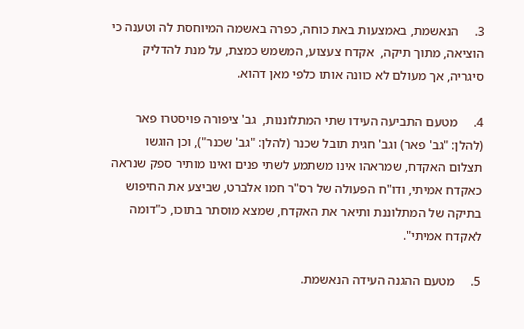3.     הנאשמת, באמצעות באת כוחה, כפרה באשמה המיוחסת לה וטענה כי הוציאה, מתוך תיקה,  אקדח צעצוע, המשמש כמצת, על מנת להדליק סיגריה, אך מעולם לא כוונה אותו כלפי מאן דהוא.

4.     מטעם התביעה העידו שתי המתלוננות,  גב' ציפורה פויסטרו פאר (להלן: "גב' פאר) וגב' חגית תובל שכנר (להלן: "גב' שכנר"), וכן הוגשו תצלום האקדח, שמראהו אינו משתמע לשתי פנים ואינו מותיר ספק שנראה כאקדח אמיתי, ודו"ח הפעולה של רס"ר חמו אלברט, שביצע את החיפוש בתיקה של המתלוננת ותיאר את האקדח, שמצא מוסתר בתוכו, כ"דומה לאקדח אמיתי".

5.     מטעם ההגנה העידה הנאשמת.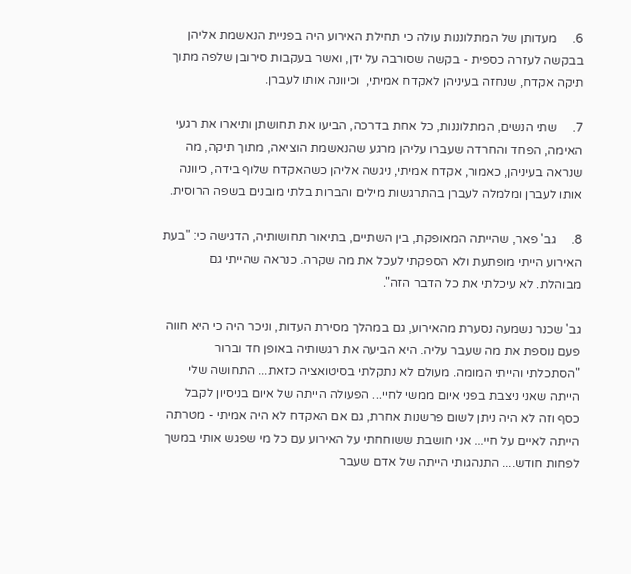6.     מעדותן של המתלוננות עולה כי תחילת האירוע היה בפניית הנאשמת אליהן בבקשה לעזרה כספית - בקשה שסורבה על ידן, ואשר בעקבות סירובן שלפה מתוך תיקה אקדח, שנחזה בעיניהן לאקדח אמיתי,  וכיוונה אותו לעברן.

7.     שתי הנשים, המתלוננות, כל אחת בדרכה, הביעו את תחושתן ותיארו את רגעי האימה, הפחד והחרדה שעברו עליהן מרגע שהנאשמת הוציאה, מתוך תיקה, מה שנראה בעיניהן, כאמור, אקדח אמיתי, ניגשה אליהן כשהאקדח שלוף בידה, כיוונה אותו לעברן ומלמלה לעברן בהתרגשות מילים והברות בלתי מובנים בשפה הרוסית.

8.     גב' פאר, שהייתה המאופקת, בין השתיים, בתיאור תחושותיה, הדגישה כי: "בעת האירוע הייתי מופתעת ולא הספקתי לעכל את מה שקרה. כנראה שהייתי גם מבוהלת. לא עיכלתי את כל הדבר הזה".

גב' שכנר נשמעה נסערת מהאירוע, גם במהלך מסירת העדות, וניכר היה כי היא חווה פעם נוספת את מה שעבר עליה. היא הביעה את רגשותיה באופן חד וברור "הסתכלתי והייתי המומה. מעולם לא נתקלתי בסיטואציה כזאת... התחושה שלי הייתה שאני ניצבת בפני איום ממשי לחיי... הפעולה הייתה של איום בניסיון לקבל כסף וזה לא היה ניתן לשום פרשנות אחרת, גם אם האקדח לא היה אמיתי - מטרתה הייתה לאיים על חיי... אני חושבת ששוחחתי על האירוע עם כל מי שפגש אותי במשך לפחות חודש.... התנהגותי הייתה של אדם שעבר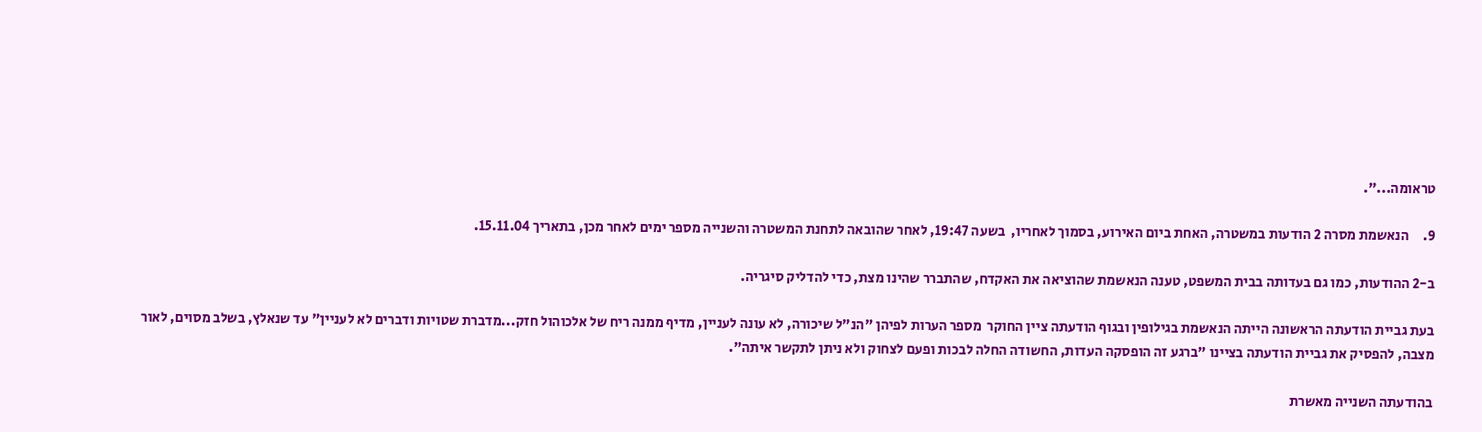טראומה...".

9.     הנאשמת מסרה 2 הודעות במשטרה, האחת ביום האירוע, בסמוך לאחריו,  בשעה 19:47, לאחר שהובאה לתחנת המשטרה והשנייה מספר ימים לאחר מכן, בתאריך 15.11.04.

ב-2 ההודעות, כמו גם בעדותה בבית המשפט, טענה הנאשמת שהוציאה את האקדח, שהתברר שהינו מצת, כדי להדליק סיגריה.

בעת גביית הודעתה הראשונה הייתה הנאשמת בגילופין ובגוף הודעתה ציין החוקר  מספר הערות לפיהן "הנ"ל שיכורה, לא עונה לעניין, מדיף ממנה ריח של אלכוהול חזק...מדברת שטויות ודברים לא לעניין" עד שנאלץ, בשלב מסוים, לאור מצבה, להפסיק את גביית הודעתה בציינו "ברגע זה הופסקה העדות, החשודה החלה לבכות ופעם לצחוק ולא ניתן לתקשר איתה".

בהודעתה השנייה מאשרת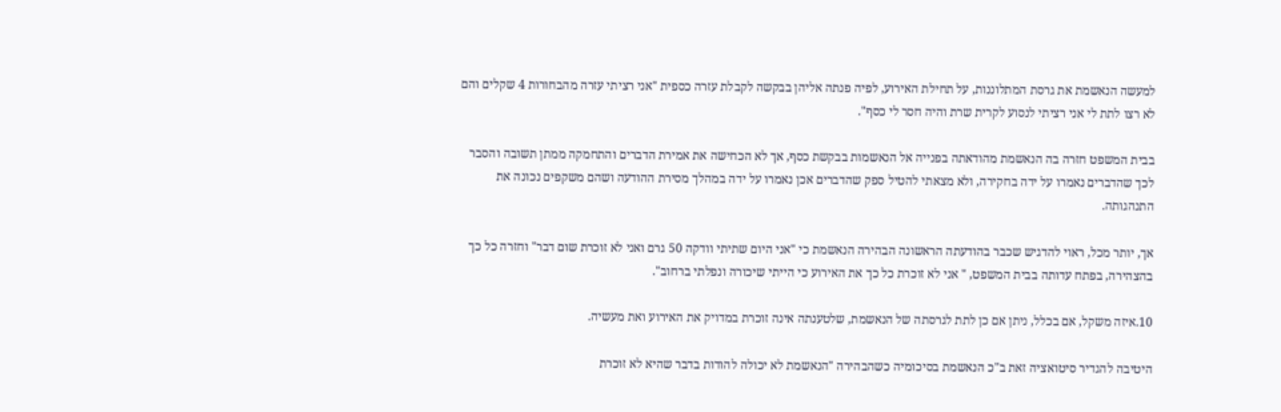למעשה הנאשמת את גרסת המתלוננות, על תחילת האירוע, לפיה פנתה אליהן בבקשה לקבלת עזרה כספית "אני רציתי עזרה מהבחורות 4 שקלים והם לא רצו לתת לי אני רציתי לנסוע לקרית שרת והיה חסר לי כסף".

בבית המשפט חזרה בה הנאשמת מהודאתה בפנייה אל הנאשמות בבקשת כסף, אך לא הכחישה את אמירת הדברים והתחמקה ממתן תשובה והסבר לכך שהדברים נאמרו על ידה בחקירה, ולא מצאתי להטיל ספק שהדברים אכן נאמרו על ידה במהלך מסירת ההודעה ושהם משקפים נכונה את התנהגותה.

אך, יותר מכל, ראוי להדגיש שכבר בהודעתה הראשונה הבהירה הנאשמת כי "אני היום שתיתי וודקה 50 גרם ואני לא זוכרת שום דבר" וחזרה כל כך בהצהירה, בפתח עדותה בבית המשפט, " אני לא זוכרת כל כך את האירוע כי הייתי שיכורה ונפלתי ברחוב".

10.איזה משקל, אם בכלל, ניתן אם כן לתת לגרסתה של הנאשמת, שלטענתה אינה זוכרת במדויק את האירוע ואת מעשיה.

היטיבה להגדיר סיטואציה זאת ב"כ הנאשמת בסיכומיה כשהבהירה "הנאשמת לא יכולה להודות בדבר שהיא לא זוכרת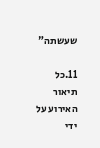שעשתה"

11.כל תיאור האירוע על ידי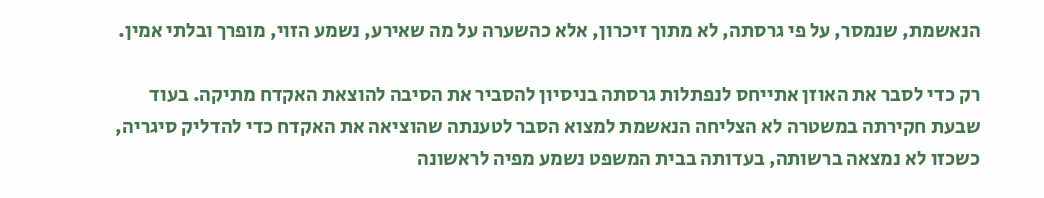הנאשמת, שנמסר, על פי גרסתה, לא מתוך זיכרון, אלא כהשערה על מה שאירע, נשמע הזוי, מופרך ובלתי אמין.

רק כדי לסבר את האוזן אתייחס לנפתלות גרסתה בניסיון להסביר את הסיבה להוצאת האקדח מתיקה. בעוד שבעת חקירתה במשטרה לא הצליחה הנאשמת למצוא הסבר לטענתה שהוציאה את האקדח כדי להדליק סיגריה, כשכזו לא נמצאה ברשותה, בעדותה בבית המשפט נשמע מפיה לראשונה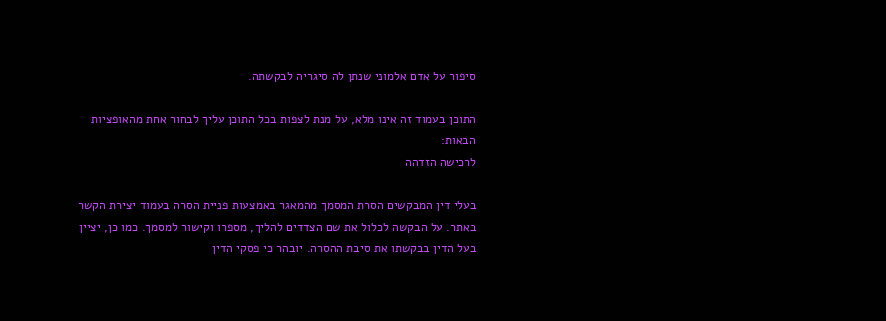סיפור על אדם אלמוני שנתן לה סיגריה לבקשתה.

התוכן בעמוד זה אינו מלא, על מנת לצפות בכל התוכן עליך לבחור אחת מהאופציות הבאות:
לרכישה הזדהה

בעלי דין המבקשים הסרת המסמך מהמאגר באמצעות פניית הסרה בעמוד יצירת הקשר באתר. על הבקשה לכלול את שם הצדדים להליך, מספרו וקישור למסמך. כמו כן, יציין בעל הדין בבקשתו את סיבת ההסרה. יובהר כי פסקי הדין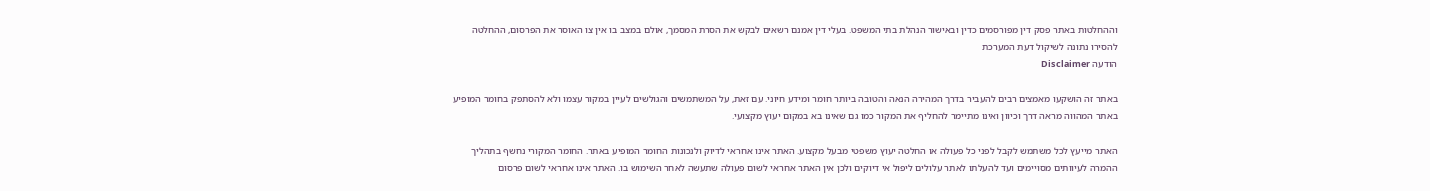וההחלטות באתר פסק דין מפורסמים כדין ובאישור הנהלת בתי המשפט. בעלי דין אמנם רשאים לבקש את הסרת המסמך, אולם במצב בו אין צו האוסר את הפרסום, ההחלטה להסירו נתונה לשיקול דעת המערכת
הודעה Disclaimer

באתר זה הושקעו מאמצים רבים להעביר בדרך המהירה הנאה והטובה ביותר חומר ומידע חיוני. עם זאת, על המשתמשים והגולשים לעיין במקור עצמו ולא להסתפק בחומר המופיע באתר המהווה מראה דרך וכיוון ואינו מתיימר להחליף את המקור כמו גם שאינו בא במקום יעוץ מקצועי.

האתר מייעץ לכל משתמש לקבל לפני כל פעולה או החלטה יעוץ משפטי מבעל מקצוע. האתר אינו אחראי לדיוק ולנכונות החומר המופיע באתר. החומר המקורי נחשף בתהליך ההמרה לעיוותים מסויימים ועד להעלתו לאתר עלולים ליפול אי דיוקים ולכן אין האתר אחראי לשום פעולה שתעשה לאחר השימוש בו. האתר אינו אחראי לשום פרסום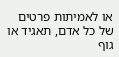או לאמיתות פרטים של כל אדם, תאגיד או גוף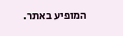המופיע באתר.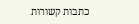כתבות קשורות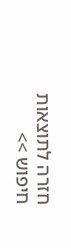חזרה לתוצאות חיפוש >>